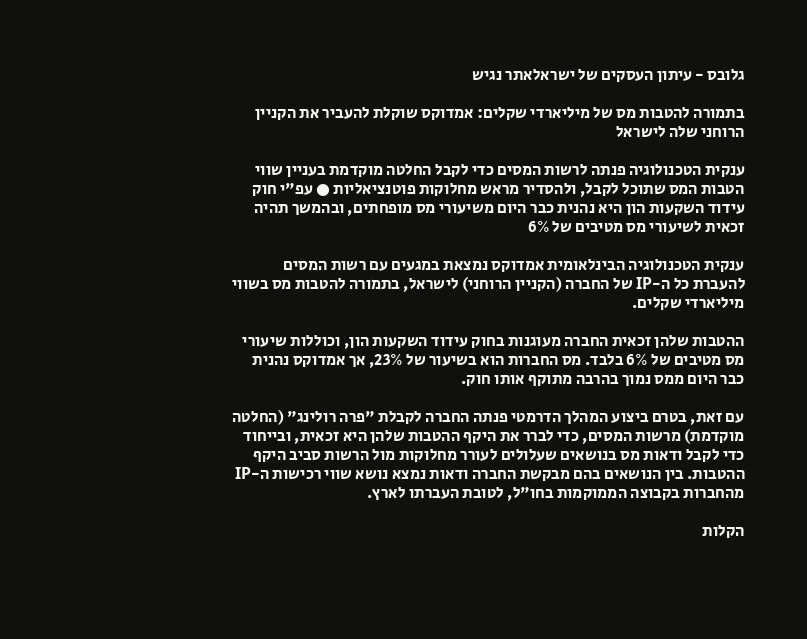גלובס - עיתון העסקים של ישראלאתר נגיש

בתמורה להטבות מס של מיליארדי שקלים: אמדוקס שוקלת להעביר את הקניין הרוחני שלה לישראל

ענקית הטכנולוגיה פנתה לרשות המסים כדי לקבל החלטה מוקדמת בעניין שווי הטבות המס שתוכל לקבל, ולהסדיר מראש מחלוקות פוטנציאליות ● עפ"י חוק עידוד השקעות הון היא נהנית כבר היום משיעורי מס מופחתים, ובהמשך תהיה זכאית לשיעורי מס מטיבים של 6%

ענקית הטכנולוגיה הבינלאומית אמדוקס נמצאת במגעים עם רשות המסים להעברת כל ה-IP של החברה (הקניין הרוחני) לישראל, בתמורה להטבות מס בשווי מיליארדי שקלים.

ההטבות שלהן זכאית החברה מעוגנות בחוק עידוד השקעות הון, וכוללות שיעורי מס מטיבים של 6% בלבד. מס החברות הוא בשיעור של 23%, אך אמדוקס נהנית כבר היום ממס נמוך בהרבה מתוקף אותו חוק.

עם זאת, בטרם ביצוע המהלך הדרמטי פנתה החברה לקבלת "פרה רולינג" (החלטה מוקדמת) מרשות המסים, כדי לברר את היקף ההטבות שלהן היא זכאית, ובייחוד כדי לקבל ודאות מס בנושאים שעלולים לעורר מחלוקות מול הרשות סביב היקף ההטבות. בין הנושאים בהם מבקשת החברה ודאות נמצא נושא שווי רכישות ה-IP מהחברות בקבוצה הממוקמות בחו"ל, לטובת העברתו לארץ.

הקלות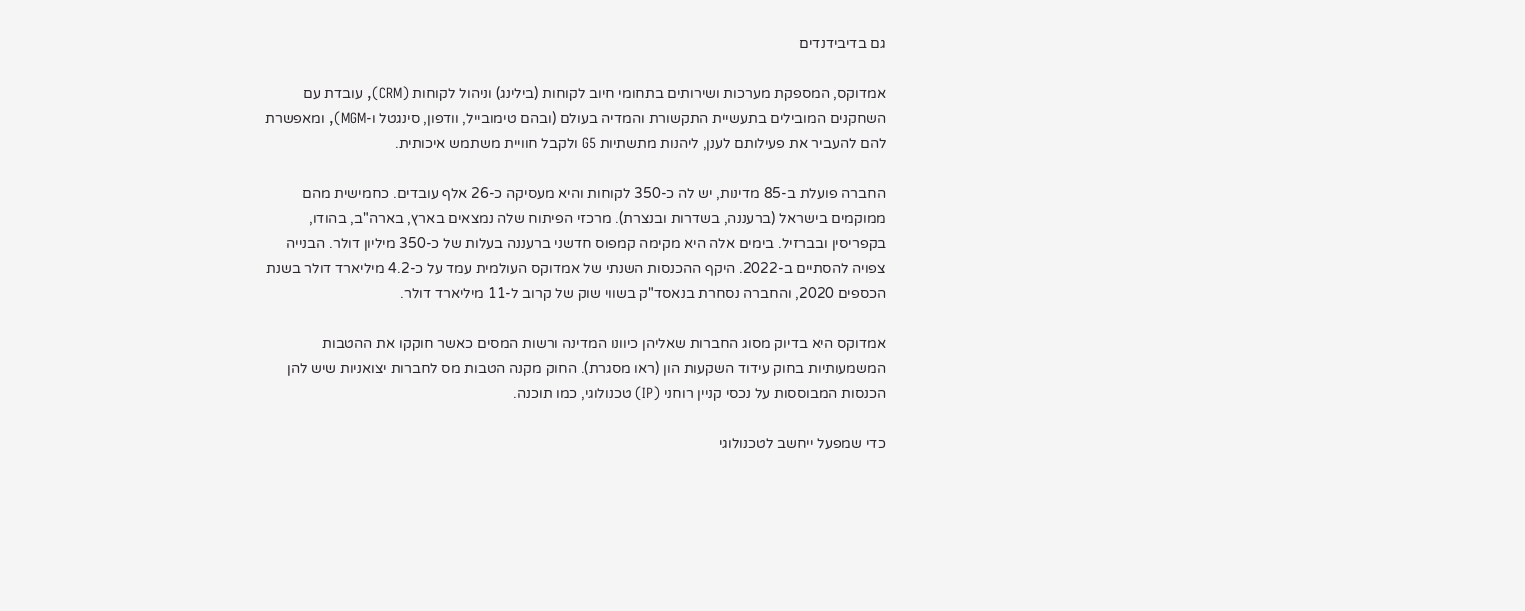גם בדיבידנדים

אמדוקס, המספקת מערכות ושירותים בתחומי חיוב לקוחות (בילינג) וניהול לקוחות (CRM), עובדת עם השחקנים המובילים בתעשיית התקשורת והמדיה בעולם (ובהם טימובייל, וודפון, סינגטל ו-MGM), ומאפשרת להם להעביר את פעילותם לענן, ליהנות מתשתיות G5 ולקבל חוויית משתמש איכותית.

החברה פועלת ב-85 מדינות, יש לה כ-350 לקוחות והיא מעסיקה כ-26 אלף עובדים. כחמישית מהם ממוקמים בישראל (ברעננה, בשדרות ובנצרת). מרכזי הפיתוח שלה נמצאים בארץ, בארה"ב, בהודו, בקפריסין ובברזיל. בימים אלה היא מקימה קמפוס חדשני ברעננה בעלות של כ-350 מיליון דולר. הבנייה צפויה להסתיים ב-2022. היקף ההכנסות השנתי של אמדוקס העולמית עמד על כ-4.2 מיליארד דולר בשנת הכספים 2020, והחברה נסחרת בנאסד"ק בשווי שוק של קרוב ל-11 מיליארד דולר.

אמדוקס היא בדיוק מסוג החברות שאליהן כיוונו המדינה ורשות המסים כאשר חוקקו את ההטבות המשמעותיות בחוק עידוד השקעות הון (ראו מסגרת). החוק מקנה הטבות מס לחברות יצואניות שיש להן הכנסות המבוססות על נכסי קניין רוחני (IP) טכנולוגי, כמו תוכנה.

כדי שמפעל ייחשב לטכנולוגי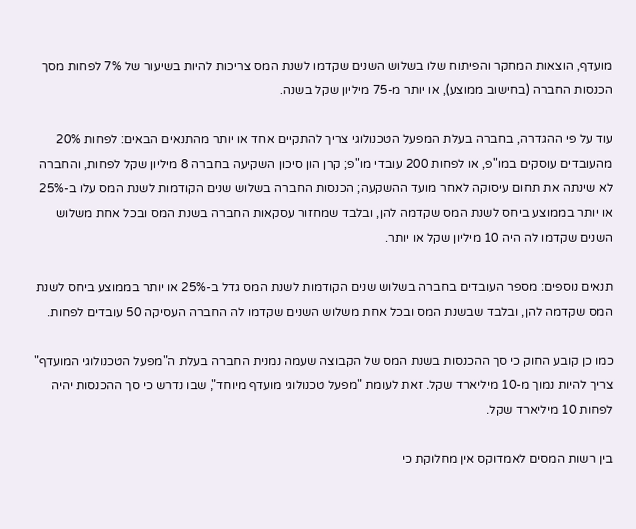מועדף, הוצאות המחקר והפיתוח שלו בשלוש השנים שקדמו לשנת המס צריכות להיות בשיעור של 7% לפחות מסך הכנסות החברה (בחישוב ממוצע), או יותר מ-75 מיליון שקל בשנה.

עוד על פי ההגדרה, בחברה בעלת המפעל הטכנולוגי צריך להתקיים אחד או יותר מהתנאים הבאים: לפחות 20% מהעובדים עוסקים במו"פ, או לפחות 200 עובדי מו"פ; קרן הון סיכון השקיעה בחברה 8 מיליון שקל לפחות, והחברה לא שינתה את תחום עיסוקה לאחר מועד ההשקעה; הכנסות החברה בשלוש שנים הקודמות לשנת המס עלו ב-25% או יותר בממוצע ביחס לשנת המס שקדמה להן, ובלבד שמחזור עסקאות החברה בשנת המס ובכל אחת משלוש השנים שקדמו לה היה 10 מיליון שקל או יותר.

תנאים נוספים: מספר העובדים בחברה בשלוש שנים הקודמות לשנת המס גדל ב-25% או יותר בממוצע ביחס לשנת המס שקדמה להן, ובלבד שבשנת המס ובכל אחת משלוש השנים שקדמו לה החברה העסיקה 50 עובדים לפחות.

כמו כן קובע החוק כי סך ההכנסות בשנת המס של הקבוצה שעמה נמנית החברה בעלת ה"מפעל הטכנולוגי המועדף" צריך להיות נמוך מ-10 מיליארד שקל. זאת לעומת "מפעל טכנולוגי מועדף מיוחד", שבו נדרש כי סך ההכנסות יהיה לפחות 10 מיליארד שקל.

בין רשות המסים לאמדוקס אין מחלוקת כי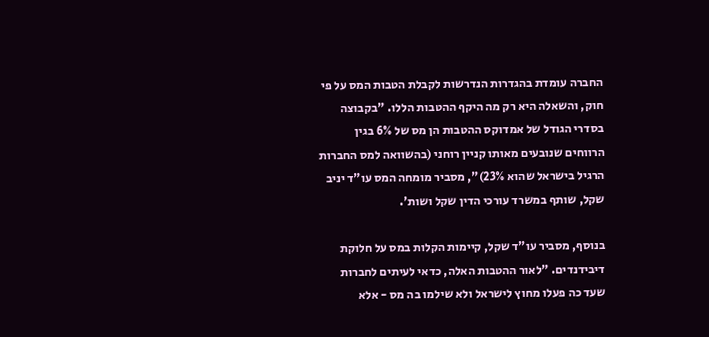החברה עומדת בהגדרות הנדרשות לקבלת הטבות המס על פי חוק, והשאלה היא רק מה היקף ההטבות הללו. "בקבוצה בסדרי הגודל של אמדוקס ההטבות הן מס של 6% בגין הרווחים שנובעים מאותו קניין רוחני (בהשוואה למס החברות הרגיל בישראל שהוא 23%)", מסביר מומחה המס עו"ד יניב שקל, שותף במשרד עורכי הדין שקל ושות'.

בנוסף, מסביר עו"ד שקל, קיימות הקלות במס על חלוקת דיבידנדים. "לאור ההטבות האלה, כדאי לעיתים לחברות שעד כה פעלו מחוץ לישראל ולא שילמו בה מס - אלא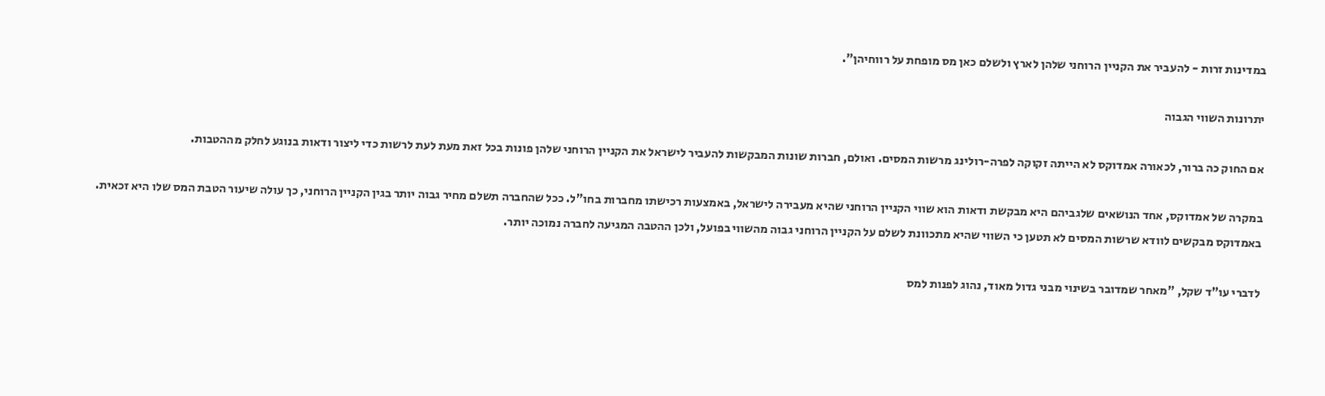במדינות זרות - להעביר את הקניין הרוחני שלהן לארץ ולשלם כאן מס מופחת על רווחיהן".

יתרונות השווי הגבוה

אם החוק כה ברור, לכאורה אמדוקס לא הייתה זקוקה לפרה-רולינג מרשות המסים. ואולם, חברות שונות המבקשות להעביר לישראל את הקניין הרוחני שלהן פונות בכל זאת מעת לעת לרשות כדי ליצור ודאות בנוגע לחלק מההטבות.

במקרה של אמדוקס, אחד הנושאים שלגביהם היא מבקשת ודאות הוא שווי הקניין הרוחני שהיא מעבירה לישראל, באמצעות רכישתו מחברות בחו"ל. ככל שהחברה תשלם מחיר גבוה יותר בגין הקניין הרוחני, כך עולה שיעור הטבת המס שלו היא זכאית. באמדוקס מבקשים לוודא שרשות המסים לא תטען כי השווי שהיא מתכוונת לשלם על הקניין הרוחני גבוה מהשווי בפועל, ולכן ההטבה המגיעה לחברה נמוכה יותר.

לדברי עו"ד שקל, "מאחר שמדובר בשינוי מבני גדול מאוד, נהוג לפנות למס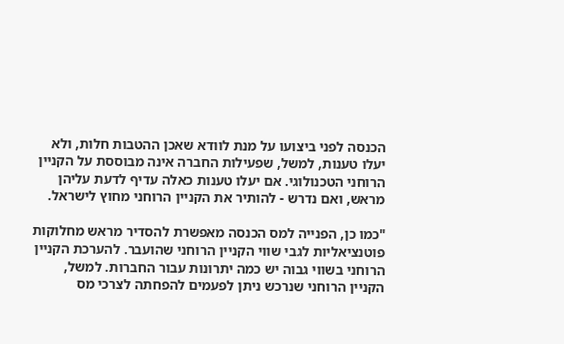הכנסה לפני ביצועו על מנת לוודא שאכן ההטבות חלות, ולא יעלו טענות, למשל, שפעילות החברה אינה מבוססת על הקניין הרוחני הטכנולוגי. אם יעלו טענות כאלה עדיף לדעת עליהן מראש, ואם נדרש - להותיר את הקניין הרוחני מחוץ לישראל.

"כמו כן, הפנייה למס הכנסה מאפשרת להסדיר מראש מחלוקות פוטנציאליות לגבי שווי הקניין הרוחני שהועבר. להערכת הקניין הרוחני בשווי גבוה יש כמה יתרונות עבור החברות. למשל, הקניין הרוחני שנרכש ניתן לפעמים להפחתה לצרכי מס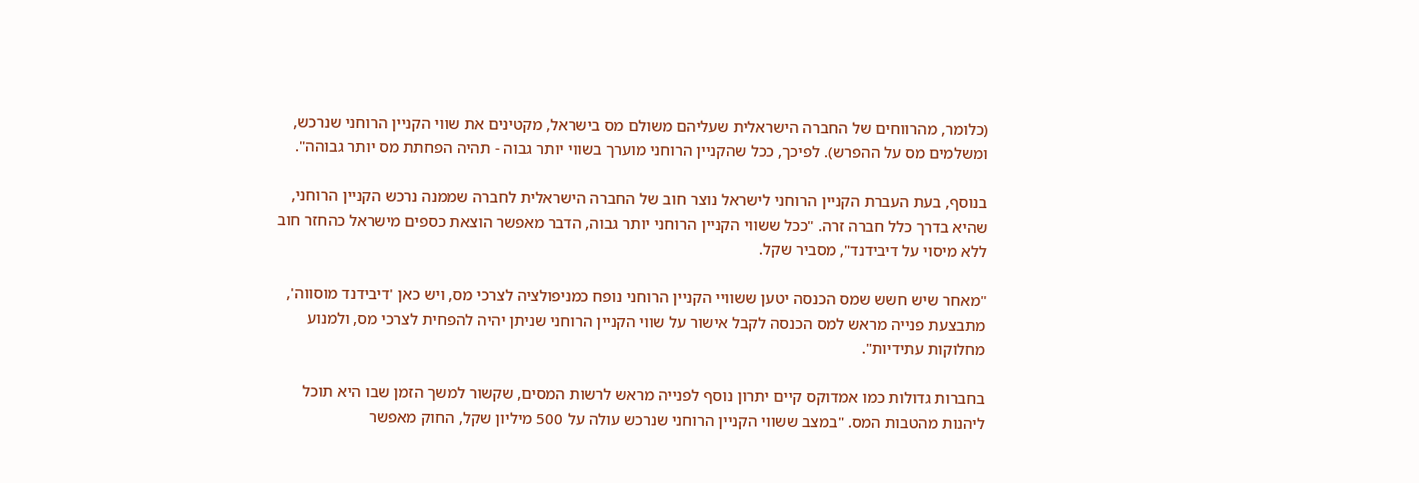(כלומר, מהרווחים של החברה הישראלית שעליהם משולם מס בישראל, מקטינים את שווי הקניין הרוחני שנרכש, ומשלמים מס על ההפרש). לפיכך, ככל שהקניין הרוחני מוערך בשווי יותר גבוה - תהיה הפחתת מס יותר גבוהה".

בנוסף, בעת העברת הקניין הרוחני לישראל נוצר חוב של החברה הישראלית לחברה שממנה נרכש הקניין הרוחני, שהיא בדרך כלל חברה זרה. "ככל ששווי הקניין הרוחני יותר גבוה, הדבר מאפשר הוצאת כספים מישראל כהחזר חוב ללא מיסוי על דיבידנד", מסביר שקל.

"מאחר שיש חשש שמס הכנסה יטען ששוויי הקניין הרוחני נופח כמניפולציה לצרכי מס, ויש כאן 'דיבידנד מוסווה', מתבצעת פנייה מראש למס הכנסה לקבל אישור על שווי הקניין הרוחני שניתן יהיה להפחית לצרכי מס, ולמנוע מחלוקות עתידיות".

בחברות גדולות כמו אמדוקס קיים יתרון נוסף לפנייה מראש לרשות המסים, שקשור למשך הזמן שבו היא תוכל ליהנות מהטבות המס. "במצב ששווי הקניין הרוחני שנרכש עולה על 500 מיליון שקל, החוק מאפשר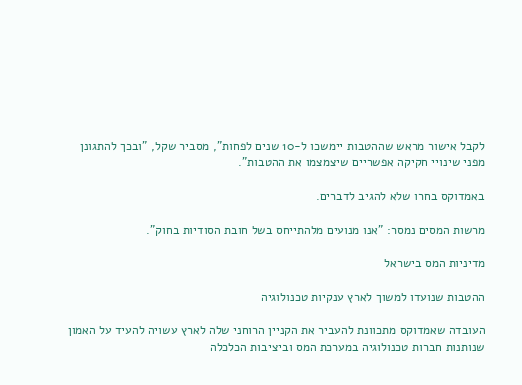לקבל אישור מראש שההטבות יימשכו ל-10 שנים לפחות", מסביר שקל, "ובכך להתגונן מפני שינויי חקיקה אפשריים שיצמצמו את ההטבות".

באמדוקס בחרו שלא להגיב לדברים.

מרשות המסים נמסר: "אנו מנועים מלהתייחס בשל חובת הסודיות בחוק".

מדיניות המס בישראל

ההטבות שנועדו למשוך לארץ ענקיות טכנולוגיה

העובדה שאמדוקס מתכוונת להעביר את הקניין הרוחני שלה לארץ עשויה להעיד על האמון שנותנות חברות טכנולוגיה במערכת המס וביציבות הכלכלה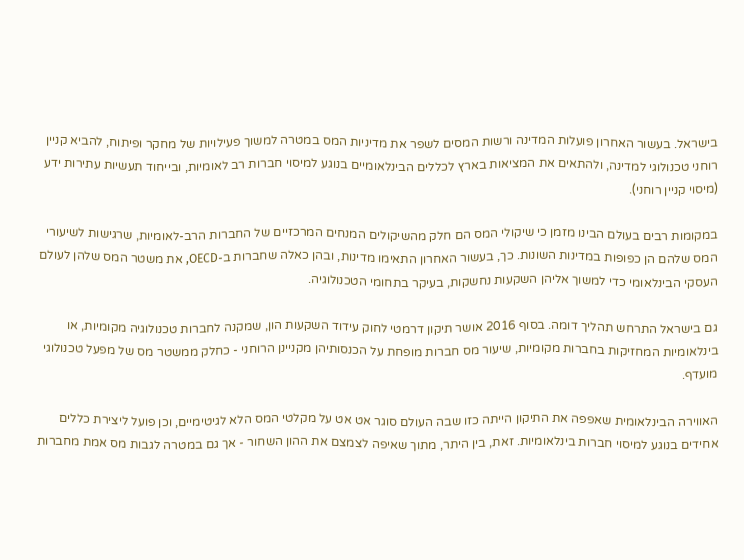בישראל. בעשור האחרון פועלות המדינה ורשות המסים לשפר את מדיניות המס במטרה למשוך פעילויות של מחקר ופיתוח, להביא קניין רוחני טכנולוגי למדינה, ולהתאים את המציאות בארץ לכללים הבינלאומיים בנוגע למיסוי חברות רב לאומיות, ובייחוד תעשיות עתירות ידע (מיסוי קניין רוחני).

במקומות רבים בעולם הבינו מזמן כי שיקולי המס הם חלק מהשיקולים המנחים המרכזיים של החברות הרב-לאומיות, שרגישות לשיעורי המס שלהם הן כפופות במדינות השונות. כך, בעשור האחרון התאימו מדינות, ובהן כאלה שחברות ב-OECD, את משטר המס שלהן לעולם העסקי הבינלאומי כדי למשוך אליהן השקעות נחשקות, בעיקר בתחומי הטכנולוגיה.

גם בישראל התרחש תהליך דומה. בסוף 2016 אושר תיקון דרמטי לחוק עידוד השקעות הון, שמקנה לחברות טכנולוגיה מקומיות, או בינלאומיות המחזיקות בחברות מקומיות, שיעור מס חברות מופחת על הכנסותיהן מקניינן הרוחני - כחלק ממשטר מס של מפעל טכנולוגי מועדף.

האווירה הבינלאומית שאפפה את התיקון הייתה כזו שבה העולם סוגר אט אט על מקלטי המס הלא לגיטימיים, וכן פועל ליצירת כללים אחידים בנוגע למיסוי חברות בינלאומיות. זאת, בין היתר, מתוך שאיפה לצמצם את ההון השחור - אך גם במטרה לגבות מס אמת מחברות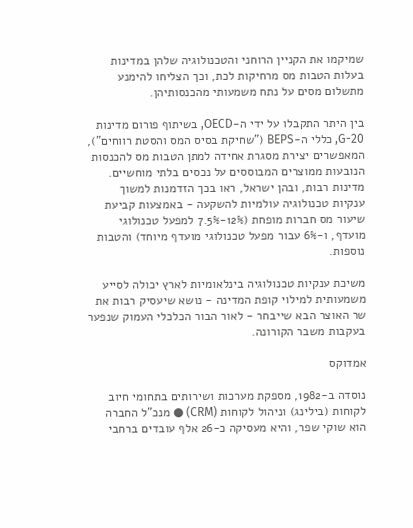שמיקמו את הקניין הרוחני והטכנולוגיה שלהן במדינות בעלות הטבות מס מרחיקות לכת, וכך הצליחו להימנע מתשלום מסים על נתח משמעותי מהכנסותיהן.

בין היתר התקבלו על ידי ה-OECD, בשיתוף פורום מדינות G-20, כללי ה-BEPS ("שחיקת בסיס המס והסטת רווחים"), המאפשרים יצירת מסגרת אחידה למתן הטבות מס להכנסות הנובעות ממוצרים המבוססים על נכסים בלתי מוחשיים. מדינות רבות, ובהן ישראל, ראו בכך הזדמנות למשוך ענקיות טכנולוגיה עולמיות להשקעה - באמצעות קביעת שיעור מס חברות מופחת (12%-7.5% למפעל טכנולוגי מועדף, ו-6% עבור מפעל טכנולוגי מועדף מיוחד) והטבות נוספות.

משיכת ענקיות טכנולוגיה בינלאומיות לארץ יכולה לסייע משמעותית למילוי קופת המדינה - נושא שיעסיק רבות את שר האוצר הבא שייבחר - לאור הבור הכלכלי העמוק שנפער בעקבות משבר הקורונה.

אמדוקס

נוסדה ב-1982, מספקת מערכות ושירותים בתחומי חיוב לקוחות (בילינג) וניהול לקוחות (CRM) ● מנכ"ל החברה הוא שוקי שפר, והיא מעסיקה כ-26 אלף עובדים ברחבי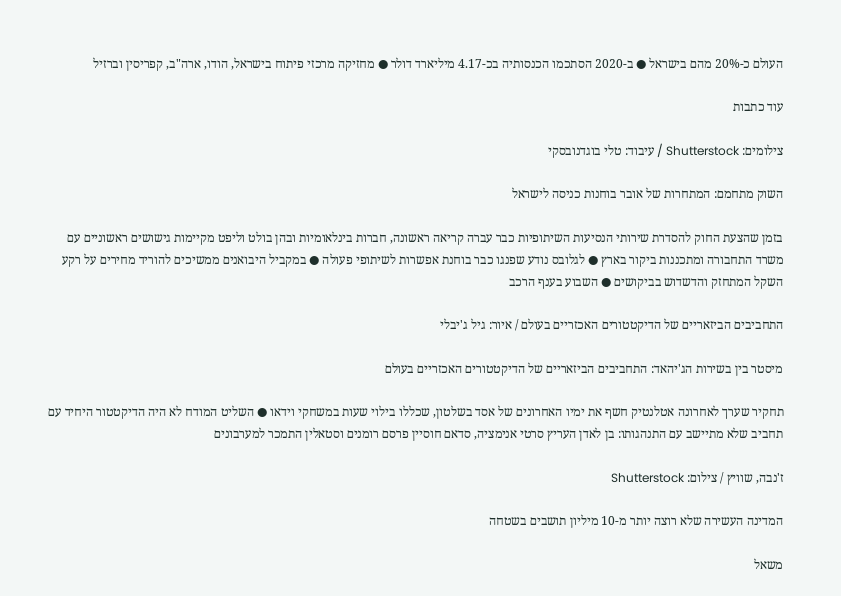העולם כ-20% מהם בישראל ● ב-2020 הסתכמו הכנסותיה בכ-4.17 מיליארד דולר ● מחזיקה מרכזי פיתוח בישראל, הודו, ארה"ב, קפריסין וברזיל

עוד כתבות

צילומים: Shutterstock / עיבוד: טלי בוגדנובסקי

השוק מתחמם: המתחרות של אובר בוחנות כניסה לישראל

בזמן שהצעת החוק להסדרת שירותי הנסיעות השיתופיות כבר עברה קריאה ראשונה, חברות בינלאומיות ובהן בולט וליפט מקיימות גישושים ראשוניים עם משרד התחבורה ומתכננות ביקור בארץ ● לגלובס נודע שפנגו כבר בוחנת אפשרות לשיתופי פעולה ● במקביל היבואנים ממשיכים להוריד מחירים על רקע השקל המתחזק והדשדוש בביקושים ● השבוע בענף הרכב

התחביבים הביזאריים של הדיקטטורים האכזריים בעולם / איור: גיל ג'יבלי

מיסטר בין בשירות הג'יהאד: התחביבים הביזאריים של הדיקטטורים האכזריים בעולם

תחקיר שערך לאחרונה אטלנטיק חשף את ימיו האחרונים של אסד בשלטון, שכללו בילוי שעות במשחקי וידאו ● השליט המודח לא היה הדיקטטור היחיד עם תחביב שלא מתיישב עם התנהגותו: בן לאדן העריץ סרטי אנימציה, סדאם חוסיין פרסם רומנים וסטאלין התמכר למערבונים

ז'נבה, שוויץ / צילום: Shutterstock

המדינה העשירה שלא רוצה יותר מ-10 מיליון תושבים בשטחה

משאל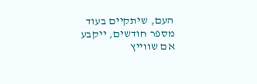העם, שיתקיים בעוד מספר חודשים, ייקבע אם שווייץ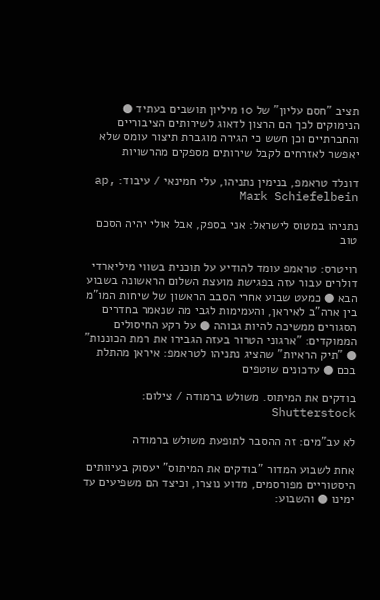תציב "חסם עליון" של 10 מיליון תושבים בעתיד ● הנימוקים לכך הם הרצון לדאוג לשירותים הציבוריים והחברתיים וכן חשש כי הגירה מוגברת תיצור עומס שלא יאפשר לאזרחים לקבל שירותים מספקים מהרשויות

דונלד טראמפ, בנימין נתניהו, עלי חמינאי / עיבוד: ap, Mark Schiefelbein

נתניהו במטוס לישראל: אני בספק, אבל אולי יהיה הסכם טוב

רויטרס: טראמפ עומד להודיע על תוכנית בשווי מיליארדי דולרים עבור עזה בפגישת מועצת השלום הראשונה בשבוע הבא ● כמעט שבוע אחרי הסבב הראשון של שיחות המו"מ בין ארה"ב לאיראן, והעמימות לגבי מה שנאמר בחדרים הסגורים ממשיכה להיות גבוהה ● על רקע החיסולים הממוקדים: "ארגוני הטרור בעזה הגבירו את רמת הכוננות" ● "תיק הראיות" שהציג נתניהו לטראמפ: איראן מהתלת בכם ● עדכונים שוטפים

בודקים את המיתוס. משולש ברמודה / צילום: Shutterstock

לא עב"מים: זה ההסבר לתופעת משולש ברמודה

אחת לשבוע המדור "בודקים את המיתוס" יעסוק בעיוותים היסטוריים מפורסמים, מדוע נוצרו, וכיצד הם משפיעים עד ימינו ● והשבוע: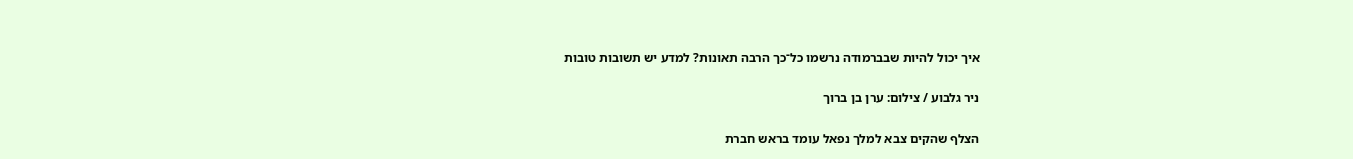איך יכול להיות שבברמודה נרשמו כל־כך הרבה תאונות? למדע יש תשובות טובות

ניר גלבוע / צילום: ערן בן ברוך

הצלף שהקים צבא למלך נפאל עומד בראש חברת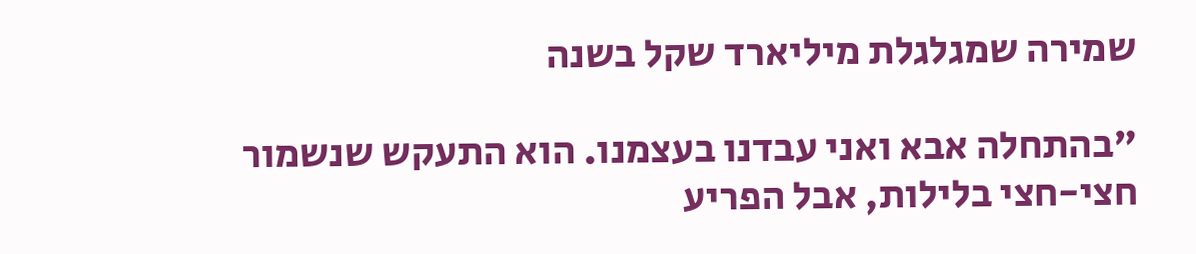שמירה שמגלגלת מיליארד שקל בשנה

"בהתחלה אבא ואני עבדנו בעצמנו. הוא התעקש שנשמור חצי-חצי בלילות, אבל הפריע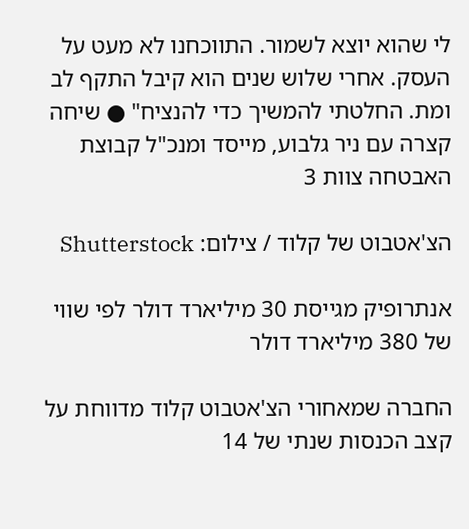לי שהוא יוצא לשמור. התווכחנו לא מעט על העסק. אחרי שלוש שנים הוא קיבל התקף לב ומת. החלטתי להמשיך כדי להנציח" ● שיחה קצרה עם ניר גלבוע, מייסד ומנכ"ל קבוצת האבטחה צוות 3

הצ'אטבוט של קלוד / צילום: Shutterstock

אנתרופיק מגייסת 30 מיליארד דולר לפי שווי של 380 מיליארד דולר

החברה שמאחורי הצ'אטבוט קלוד מדווחת על קצב הכנסות שנתי של 14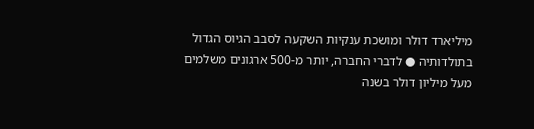מיליארד דולר ומושכת ענקיות השקעה לסבב הגיוס הגדול בתולדותיה ● לדברי החברה, יותר מ-500 ארגונים משלמים מעל מיליון דולר בשנה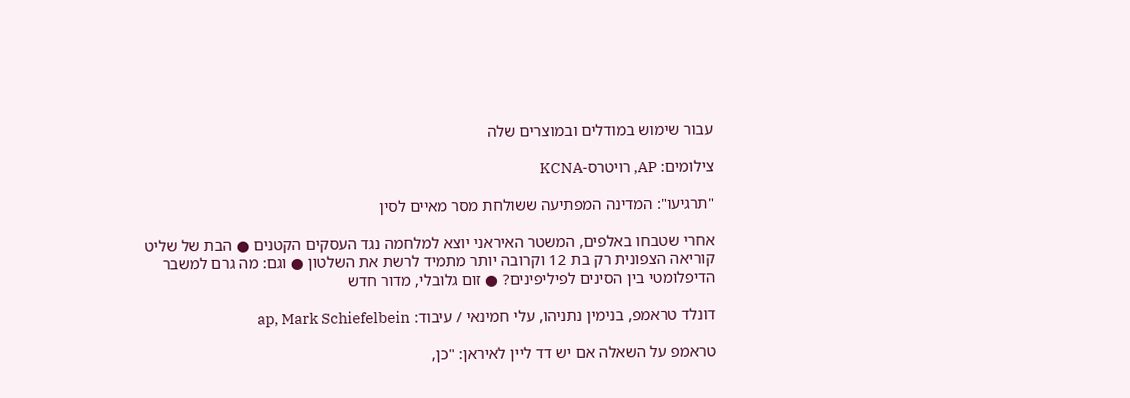עבור שימוש במודלים ובמוצרים שלה

צילומים: AP, רויטרס-KCNA

"תרגיעו": המדינה המפתיעה ששולחת מסר מאיים לסין

אחרי שטבחו באלפים, המשטר האיראני יוצא למלחמה נגד העסקים הקטנים ● הבת של שליט קוריאה הצפונית רק בת 12 וקרובה יותר מתמיד לרשת את השלטון ● וגם: מה גרם למשבר הדיפלומטי בין הסינים לפיליפינים? ● זום גלובלי, מדור חדש

דונלד טראמפ, בנימין נתניהו, עלי חמינאי / עיבוד: ap, Mark Schiefelbein

טראמפ על השאלה אם יש דד ליין לאיראן: "כן,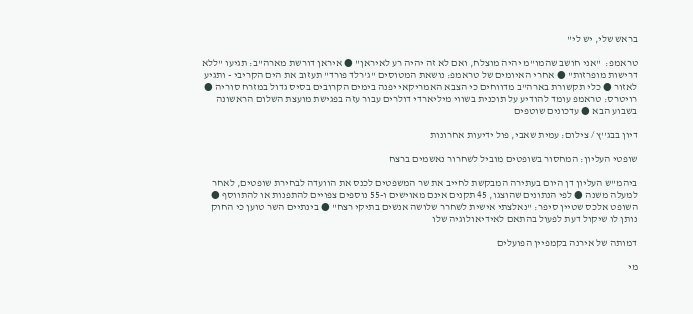בראש שלי, יש לי"

טראמפ:  "אני חושב שהמו"מ יהיה מוצלח, ואם לא זה יהיה רע לאיראן" ● איראן דורשת מארה"ב: תגיעו "ללא דרישות מופרזות" ● אחרי האיומים של טראמפ: נושאת המטוסים "ג'רלד פורד" תעזוב את הים הקריבי - ותגיע לאזור ● כלי תקשורת בארה"ב מדווחים כי הצבא האמריקאי יפנה בימים הקרובים בסיס גדול במזרח סוריה ● רויטרס: טראמפ עומד להודיע על תוכנית בשווי מיליארדי דולרים עבור עזה בפגישת מועצת השלום הראשונה בשבוע הבא ● עדכונים שוטפים

דיון בבג''ץ / צילום: עמית שאבי, פול ידיעות אחרונות

שופטי העליון: המחסור בשופטים מוביל לשחרור נאשמים ברצח

ביהמ"ש העליון דן היום בעתירה המבקשת לחייב את שר המשפטים לכנס את הוועדה לבחירת שופטים, לאחר למעלה משנה ● לפי הנתונים שהוצגו, 45 תקנים אינם מאוישים ו-55 נוספים צפויים להתפנות או להתווסף ● השופט אלכס שטיין סיפר: "נאלצתי אישית לשחרר שלושה אנשים בתיקי רצח" ● בינתיים השר טוען כי החוק נותן לו שיקול דעת לפעול בהתאם לאידיאולוגיה שלו

דמותה של אירנה בקמפיין הפועלים

מי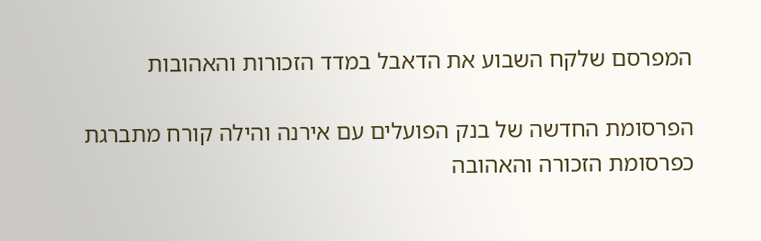המפרסם שלקח השבוע את הדאבל במדד הזכורות והאהובות

הפרסומת החדשה של בנק הפועלים עם אירנה והילה קורח מתברגת כפרסומת הזכורה והאהובה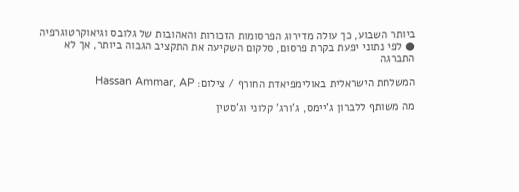ביותר השבוע, כך עולה מדירוג הפרסומות הזכורות והאהובות של גלובס וגיאוקרטוגרפיה ● לפי נתוני יפעת בקרת פרסום, סלקום השקיעה את התקציב הגבוה ביותר, אך לא התברגה

המשלחת הישראלית באולימפיאדת החורף / צילום: Hassan Ammar, AP

מה משותף ללברון ג'יימס, ג'ורג' קלוני וג'סטין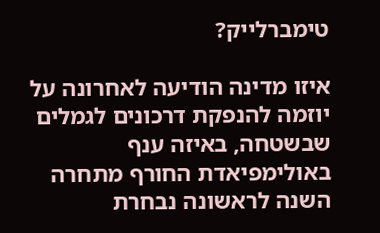טימברלייק?

איזו מדינה הודיעה לאחרונה על יוזמה להנפקת דרכונים לגמלים שבשטחה, באיזה ענף באולימפיאדת החורף מתחרה השנה לראשונה נבחרת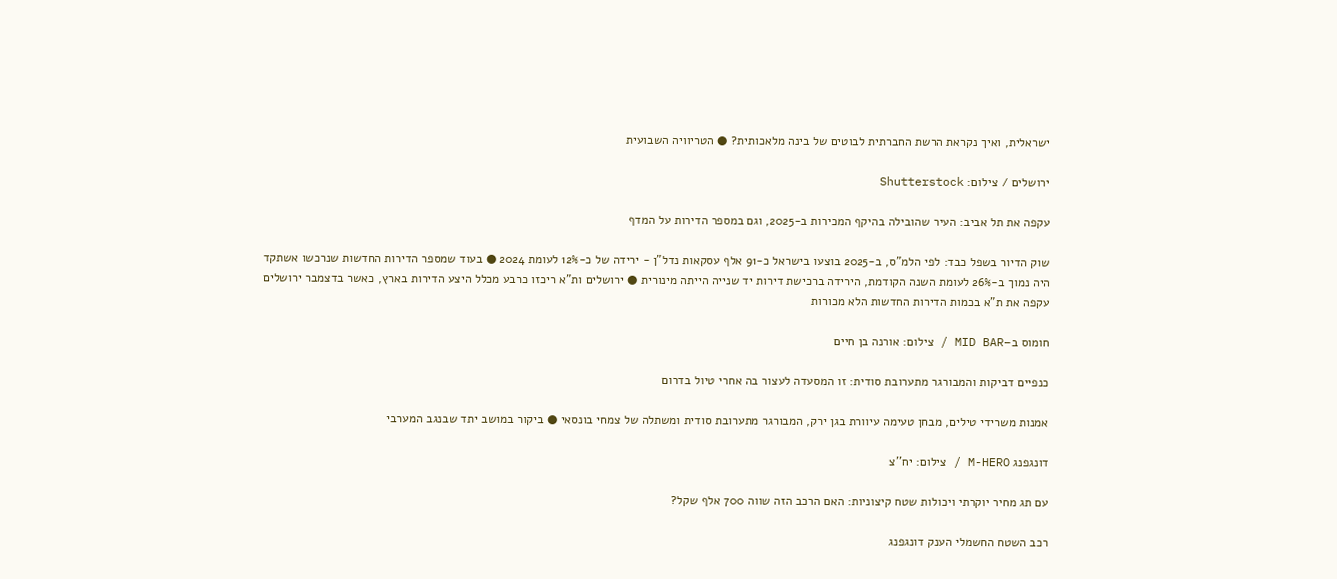ישראלית, ואיך נקראת הרשת החברתית לבוטים של בינה מלאכותית? ● הטריוויה השבועית

ירושלים / צילום: Shutterstock

עקפה את תל אביב: העיר שהובילה בהיקף המכירות ב-2025, וגם במספר הדירות על המדף

שוק הדיור בשפל כבד: לפי הלמ"ס, ב-2025 בוצעו בישראל כ-91 אלף עסקאות נדל"ן - ירידה של כ-12% לעומת 2024 ● בעוד שמספר הדירות החדשות שנרכשו אשתקד היה נמוך ב-26% לעומת השנה הקודמת, הירידה ברכישת דירות יד שנייה הייתה מינורית ● ירושלים ות"א ריכזו כרבע מכלל היצע הדירות בארץ, כאשר בדצמבר ירושלים עקפה את ת"א בכמות הדירות החדשות הלא מכורות

חומוס ב–MID BAR / צילום: אורנה בן חיים

כנפיים דביקות והמבורגר מתערובת סודית: זו המסעדה לעצור בה אחרי טיול בדרום

אמנות משרידי טילים, מבחן טעימה עיוורת בגן ירק, המבורגר מתערובת סודית ומשתלה של צמחי בונסאי ● ביקור במושב יתד שבנגב המערבי

דונגפנג M-HERO / צילום: יח''צ

עם תג מחיר יוקרתי ויכולות שטח קיצוניות: האם הרכב הזה שווה 700 אלף שקל?

רכב השטח החשמלי הענק דונגפנג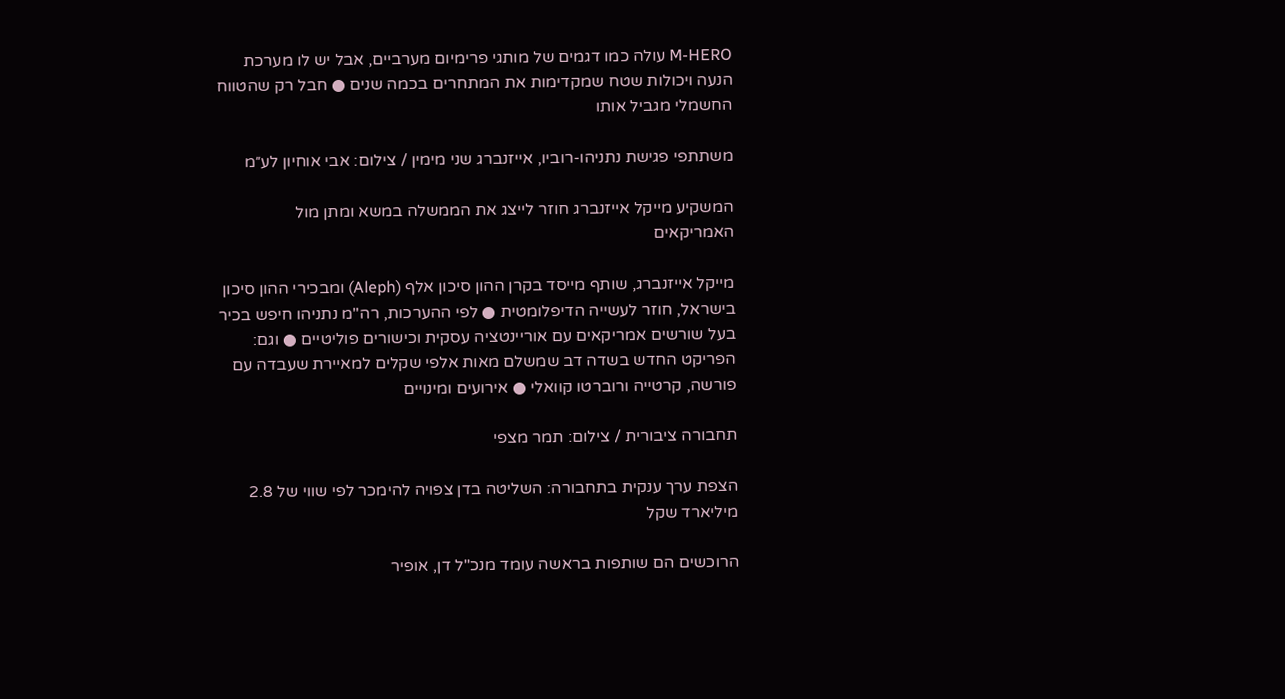M-HERO עולה כמו דגמים של מותגי פרימיום מערביים, אבל יש לו מערכת הנעה ויכולות שטח שמקדימות את המתחרים בכמה שנים ● חבל רק שהטווח החשמלי מגביל אותו

משתתפי פגישת נתניהו-רוביו, אייזנברג שני מימין / צילום: אבי אוחיון לע״מ

המשקיע מייקל אייזנברג חוזר לייצג את הממשלה במשא ומתן מול האמריקאים

מייקל אייזנברג, שותף מייסד בקרן ההון סיכון אלף (Aleph) ומבכירי ההון סיכון בישראל, חוזר לעשייה הדיפלומטית ● לפי ההערכות, רה"מ נתניהו חיפש בכיר בעל שורשים אמריקאים עם אוריינטציה עסקית וכישורים פוליטיים ● וגם: הפריקט החדש בשדה דב שמשלם מאות אלפי שקלים למאיירת שעבדה עם פורשה, קרטייה ורוברטו קוואלי ● אירועים ומינויים

תחבורה ציבורית / צילום: תמר מצפי

הצפת ערך ענקית בתחבורה: השליטה בדן צפויה להימכר לפי שווי של 2.8 מיליארד שקל

הרוכשים הם שותפות בראשה עומד מנכ"ל דן, אופיר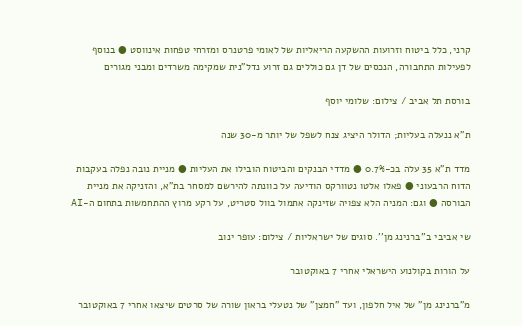קרני, כלל ביטוח וזרועות ההשקעה הריאליות של לאומי פרטנרס ומזרחי טפחות אינווסט ● בנוסף לפעילות התחבורה, הנכסים של דן גם כוללים גם זרוע נדל"נית שמקימה משרדים ומבני מגורים

בורסת תל אביב / צילום: שלומי יוסף

ת"א ננעלה בעליות; הדולר היציג צנח לשפל של יותר מ-30 שנה

מדד ת"א 35 עלה בכ-0.7% ● מדדי הבנקים והביטוח הובילו את העליות ● מניית נובה נפלה בעקבות הדוח הרבעוני ● פאלו אלטו נטוורקס הודיעה על כוונתה להירשם למסחר בת"א, והזניקה את מניית הבורסה ● וגם: המניה הלא צפויה שזינקה אתמול בוול סטריט, על רקע מרוץ ההתחמשות בתחום ה-AI

שי אביבי ב''ברנינג מן''. סוגים של ישראליות / צילום: עופר ינוב

על הורות בקולנוע הישראלי אחרי 7 באוקטובר

מ"ברנינג מן" של איל חלפון, ועד "חמצן" של נטעלי בראון שורה של סרטים שיצאו אחרי 7 באוקטובר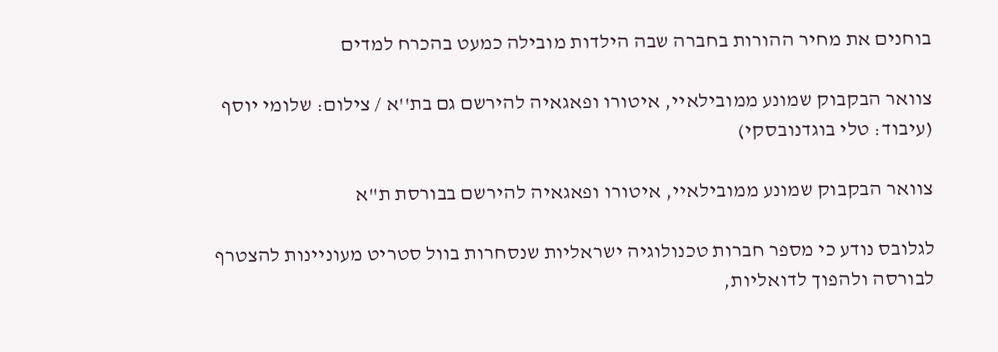בוחנים את מחיר ההורות בחברה שבה הילדות מובילה כמעט בהכרח למדים

צוואר הבקבוק שמונע ממובילאיי, איטורו ופאגאיה להירשם גם בת''א / צילום: שלומי יוסף (עיבוד: טלי בוגדנובסקי)

צוואר הבקבוק שמונע ממובילאיי, איטורו ופאגאיה להירשם בבורסת ת"א

לגלובס נודע כי מספר חברות טכנולוגיה ישראליות שנסחרות בוול סטריט מעוניינות להצטרף לבורסה ולהפוך לדואליות,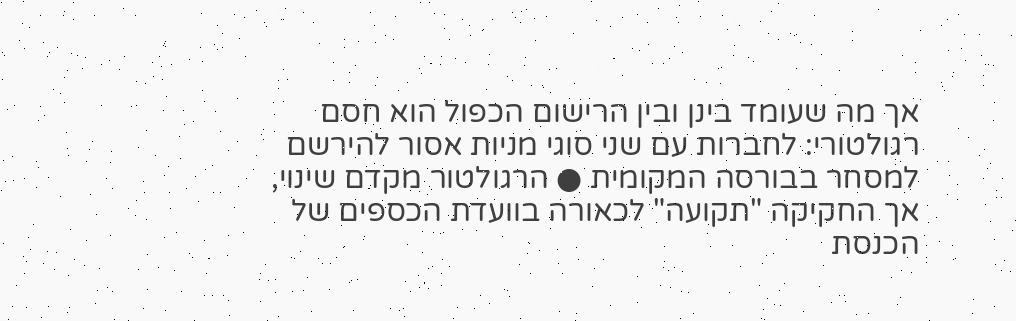אך מה שעומד בינן ובין הרישום הכפול הוא חסם רגולטורי: לחברות עם שני סוגי מניות אסור להירשם למסחר בבורסה המקומית ● הרגולטור מקדם שינוי, אך החקיקה "תקועה" לכאורה בוועדת הכספים של הכנסת